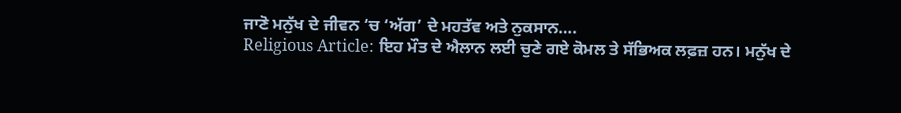ਜਾਣੋ ਮਨੁੱਖ ਦੇ ਜੀਵਨ ‘ਚ ‘ਅੱਗ’ ਦੇ ਮਹਤੱਵ ਅਤੇ ਨੁਕਸਾਨ….
Religious Article: ਇਹ ਮੌਤ ਦੇ ਐਲਾਨ ਲਈ ਚੁਣੇ ਗਏ ਕੋਮਲ ਤੇ ਸੱਭਿਅਕ ਲਫ਼ਜ਼ ਹਨ। ਮਨੁੱਖ ਦੇ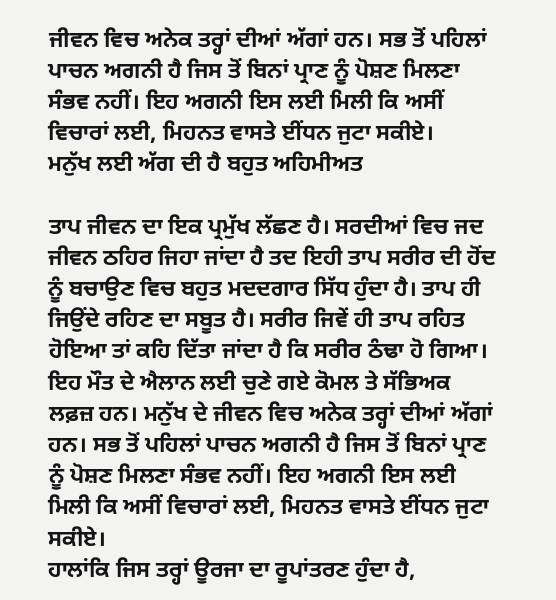ਜੀਵਨ ਵਿਚ ਅਨੇਕ ਤਰ੍ਹਾਂ ਦੀਆਂ ਅੱਗਾਂ ਹਨ। ਸਭ ਤੋਂ ਪਹਿਲਾਂ ਪਾਚਨ ਅਗਨੀ ਹੈ ਜਿਸ ਤੋਂ ਬਿਨਾਂ ਪ੍ਰਾਣ ਨੂੰ ਪੋਸ਼ਣ ਮਿਲਣਾ ਸੰਭਵ ਨਹੀਂ। ਇਹ ਅਗਨੀ ਇਸ ਲਈ ਮਿਲੀ ਕਿ ਅਸੀਂ ਵਿਚਾਰਾਂ ਲਈ, ਮਿਹਨਤ ਵਾਸਤੇ ਈਂਧਨ ਜੁਟਾ ਸਕੀਏ।
ਮਨੁੱਖ ਲਈ ਅੱਗ ਦੀ ਹੈ ਬਹੁਤ ਅਹਿਮੀਅਤ

ਤਾਪ ਜੀਵਨ ਦਾ ਇਕ ਪ੍ਰਮੁੱਖ ਲੱਛਣ ਹੈ। ਸਰਦੀਆਂ ਵਿਚ ਜਦ ਜੀਵਨ ਠਹਿਰ ਜਿਹਾ ਜਾਂਦਾ ਹੈ ਤਦ ਇਹੀ ਤਾਪ ਸਰੀਰ ਦੀ ਹੋਂਦ ਨੂੰ ਬਚਾਉਣ ਵਿਚ ਬਹੁਤ ਮਦਦਗਾਰ ਸਿੱਧ ਹੁੰਦਾ ਹੈ। ਤਾਪ ਹੀ ਜਿਉਂਦੇ ਰਹਿਣ ਦਾ ਸਬੂਤ ਹੈ। ਸਰੀਰ ਜਿਵੇਂ ਹੀ ਤਾਪ ਰਹਿਤ ਹੋਇਆ ਤਾਂ ਕਹਿ ਦਿੱਤਾ ਜਾਂਦਾ ਹੈ ਕਿ ਸਰੀਰ ਠੰਢਾ ਹੋ ਗਿਆ। ਇਹ ਮੌਤ ਦੇ ਐਲਾਨ ਲਈ ਚੁਣੇ ਗਏ ਕੋਮਲ ਤੇ ਸੱਭਿਅਕ ਲਫ਼ਜ਼ ਹਨ। ਮਨੁੱਖ ਦੇ ਜੀਵਨ ਵਿਚ ਅਨੇਕ ਤਰ੍ਹਾਂ ਦੀਆਂ ਅੱਗਾਂ ਹਨ। ਸਭ ਤੋਂ ਪਹਿਲਾਂ ਪਾਚਨ ਅਗਨੀ ਹੈ ਜਿਸ ਤੋਂ ਬਿਨਾਂ ਪ੍ਰਾਣ ਨੂੰ ਪੋਸ਼ਣ ਮਿਲਣਾ ਸੰਭਵ ਨਹੀਂ। ਇਹ ਅਗਨੀ ਇਸ ਲਈ ਮਿਲੀ ਕਿ ਅਸੀਂ ਵਿਚਾਰਾਂ ਲਈ, ਮਿਹਨਤ ਵਾਸਤੇ ਈਂਧਨ ਜੁਟਾ ਸਕੀਏ।
ਹਾਲਾਂਕਿ ਜਿਸ ਤਰ੍ਹਾਂ ਊਰਜਾ ਦਾ ਰੂਪਾਂਤਰਣ ਹੁੰਦਾ ਹੈ,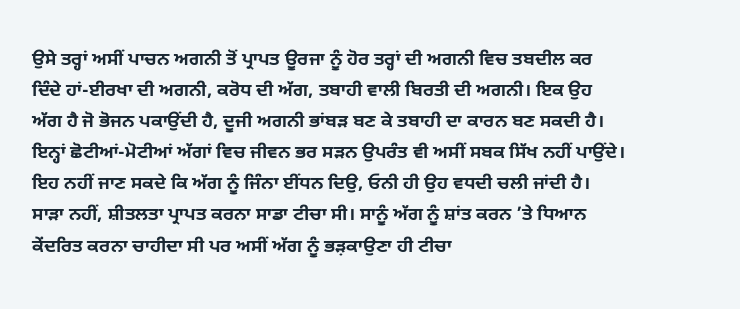ਉਸੇ ਤਰ੍ਹਾਂ ਅਸੀਂ ਪਾਚਨ ਅਗਨੀ ਤੋਂ ਪ੍ਰਾਪਤ ਊਰਜਾ ਨੂੰ ਹੋਰ ਤਰ੍ਹਾਂ ਦੀ ਅਗਨੀ ਵਿਚ ਤਬਦੀਲ ਕਰ ਦਿੰਦੇ ਹਾਂ-ਈਰਖਾ ਦੀ ਅਗਨੀ, ਕਰੋਧ ਦੀ ਅੱਗ, ਤਬਾਹੀ ਵਾਲੀ ਬਿਰਤੀ ਦੀ ਅਗਨੀ। ਇਕ ਉਹ ਅੱਗ ਹੈ ਜੋ ਭੋਜਨ ਪਕਾਉਂਦੀ ਹੈ, ਦੂਜੀ ਅਗਨੀ ਭਾਂਬੜ ਬਣ ਕੇ ਤਬਾਹੀ ਦਾ ਕਾਰਨ ਬਣ ਸਕਦੀ ਹੈ। ਇਨ੍ਹਾਂ ਛੋਟੀਆਂ-ਮੋਟੀਆਂ ਅੱਗਾਂ ਵਿਚ ਜੀਵਨ ਭਰ ਸੜਨ ਉਪਰੰਤ ਵੀ ਅਸੀਂ ਸਬਕ ਸਿੱਖ ਨਹੀਂ ਪਾਉਂਦੇ। ਇਹ ਨਹੀਂ ਜਾਣ ਸਕਦੇ ਕਿ ਅੱਗ ਨੂੰ ਜਿੰਨਾ ਈਂਧਨ ਦਿਉ, ਓਨੀ ਹੀ ਉਹ ਵਧਦੀ ਚਲੀ ਜਾਂਦੀ ਹੈ। ਸਾੜਾ ਨਹੀਂ, ਸ਼ੀਤਲਤਾ ਪ੍ਰਾਪਤ ਕਰਨਾ ਸਾਡਾ ਟੀਚਾ ਸੀ। ਸਾਨੂੰ ਅੱਗ ਨੂੰ ਸ਼ਾਂਤ ਕਰਨ ’ਤੇ ਧਿਆਨ ਕੇਂਦਰਿਤ ਕਰਨਾ ਚਾਹੀਦਾ ਸੀ ਪਰ ਅਸੀਂ ਅੱਗ ਨੂੰ ਭੜ਼ਕਾਉਣਾ ਹੀ ਟੀਚਾ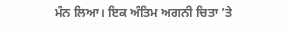ਮੰਨ ਲਿਆ। ਇਕ ਅੰਤਿਮ ਅਗਨੀ ਚਿਤਾ ’ਤੇ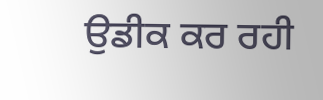ਉਡੀਕ ਕਰ ਰਹੀ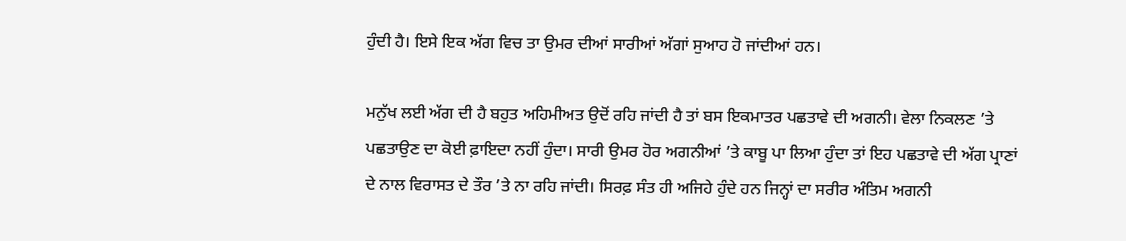ਹੁੰਦੀ ਹੈ। ਇਸੇ ਇਕ ਅੱਗ ਵਿਚ ਤਾ ਉਮਰ ਦੀਆਂ ਸਾਰੀਆਂ ਅੱਗਾਂ ਸੁਆਹ ਹੋ ਜਾਂਦੀਆਂ ਹਨ।

ਮਨੁੱਖ ਲਈ ਅੱਗ ਦੀ ਹੈ ਬਹੁਤ ਅਹਿਮੀਅਤ ਉਦੋਂ ਰਹਿ ਜਾਂਦੀ ਹੈ ਤਾਂ ਬਸ ਇਕਮਾਤਰ ਪਛਤਾਵੇ ਦੀ ਅਗਨੀ। ਵੇਲਾ ਨਿਕਲਣ ’ਤੇ ਪਛਤਾਉਣ ਦਾ ਕੋਈ ਫ਼ਾਇਦਾ ਨਹੀਂ ਹੁੰਦਾ। ਸਾਰੀ ਉਮਰ ਹੋਰ ਅਗਨੀਆਂ ’ਤੇ ਕਾਬੂ ਪਾ ਲਿਆ ਹੁੰਦਾ ਤਾਂ ਇਹ ਪਛਤਾਵੇ ਦੀ ਅੱਗ ਪ੍ਰਾਣਾਂ ਦੇ ਨਾਲ ਵਿਰਾਸਤ ਦੇ ਤੌਰ ’ਤੇ ਨਾ ਰਹਿ ਜਾਂਦੀ। ਸਿਰਫ਼ ਸੰਤ ਹੀ ਅਜਿਹੇ ਹੁੰਦੇ ਹਨ ਜਿਨ੍ਹਾਂ ਦਾ ਸਰੀਰ ਅੰਤਿਮ ਅਗਨੀ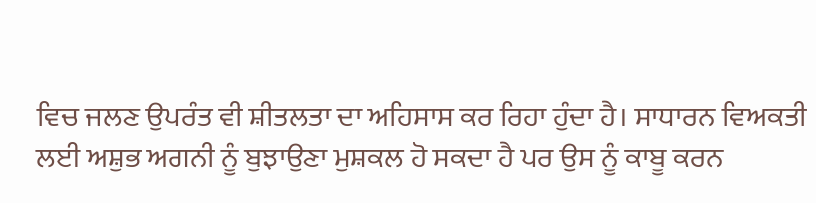ਵਿਚ ਜਲਣ ਉਪਰੰਤ ਵੀ ਸ਼ੀਤਲਤਾ ਦਾ ਅਹਿਸਾਸ ਕਰ ਰਿਹਾ ਹੁੰਦਾ ਹੈ। ਸਾਧਾਰਨ ਵਿਅਕਤੀ ਲਈ ਅਸ਼ੁਭ ਅਗਨੀ ਨੂੰ ਬੁਝਾਉਣਾ ਮੁਸ਼ਕਲ ਹੋ ਸਕਦਾ ਹੈ ਪਰ ਉਸ ਨੂੰ ਕਾਬੂ ਕਰਨ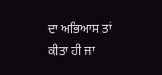ਦਾ ਅਭਿਆਸ ਤਾਂ ਕੀਤਾ ਹੀ ਜਾ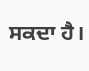ਸਕਦਾ ਹੈ।